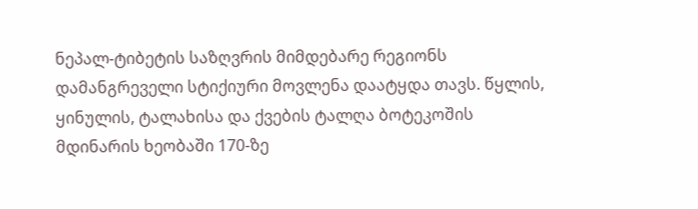ნეპალ-ტიბეტის საზღვრის მიმდებარე რეგიონს დამანგრეველი სტიქიური მოვლენა დაატყდა თავს. წყლის, ყინულის, ტალახისა და ქვების ტალღა ბოტეკოშის მდინარის ხეობაში 170-ზე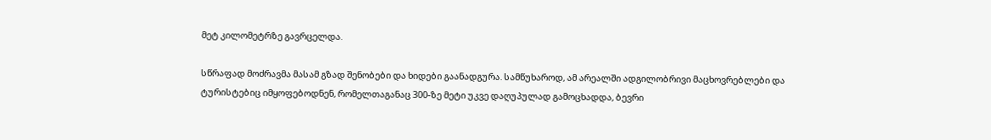მეტ კილომეტრზე გავრცელდა.

სწრაფად მოძრავმა მასამ გზად შენობები და ხიდები გაანადგურა. სამწუხაროდ, ამ არეალში ადგილობრივი მაცხოვრებლები და ტურისტებიც იმყოფებოდნენ, რომელთაგანაც 300-ზე მეტი უკვე დაღუპულად გამოცხადდა, ბევრი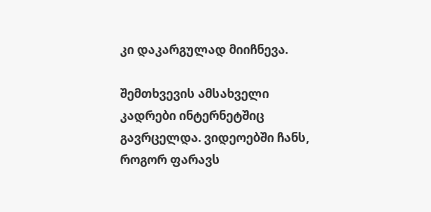კი დაკარგულად მიიჩნევა.

შემთხვევის ამსახველი კადრები ინტერნეტშიც გავრცელდა. ვიდეოებში ჩანს, როგორ ფარავს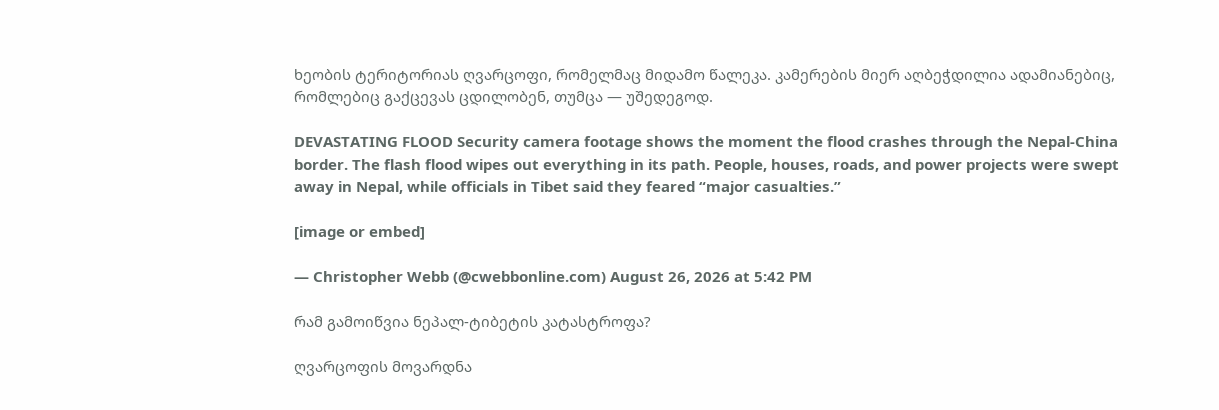ხეობის ტერიტორიას ღვარცოფი, რომელმაც მიდამო წალეკა. კამერების მიერ აღბეჭდილია ადამიანებიც, რომლებიც გაქცევას ცდილობენ, თუმცა — უშედეგოდ.

DEVASTATING FLOOD Security camera footage shows the moment the flood crashes through the Nepal-China border. The flash flood wipes out everything in its path. People, houses, roads, and power projects were swept away in Nepal, while officials in Tibet said they feared “major casualties.”

[image or embed]

— Christopher Webb (@cwebbonline.com) August 26, 2026 at 5:42 PM

რამ გამოიწვია ნეპალ-ტიბეტის კატასტროფა?

ღვარცოფის მოვარდნა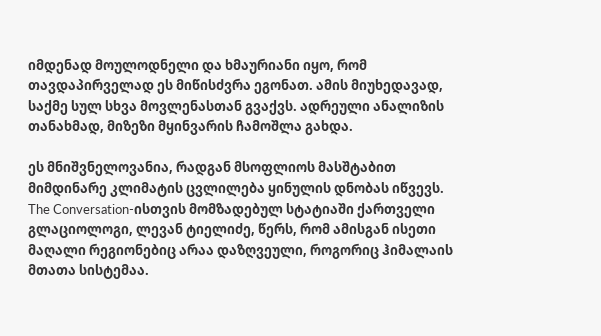იმდენად მოულოდნელი და ხმაურიანი იყო, რომ თავდაპირველად ეს მიწისძვრა ეგონათ. ამის მიუხედავად, საქმე სულ სხვა მოვლენასთან გვაქვს. ადრეული ანალიზის თანახმად, მიზეზი მყინვარის ჩამოშლა გახდა.

ეს მნიშვნელოვანია, რადგან მსოფლიოს მასშტაბით მიმდინარე კლიმატის ცვლილება ყინულის დნობას იწვევს. The Conversation-ისთვის მომზადებულ სტატიაში ქართველი გლაციოლოგი, ლევან ტიელიძე, წერს, რომ ამისგან ისეთი მაღალი რეგიონებიც არაა დაზღვეული, როგორიც ჰიმალაის მთათა სისტემაა.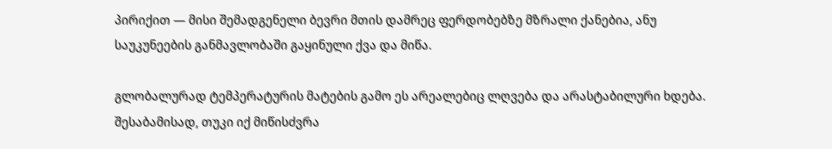პირიქით — მისი შემადგენელი ბევრი მთის დამრეც ფერდობებზე მზრალი ქანებია, ანუ საუკუნეების განმავლობაში გაყინული ქვა და მიწა.

გლობალურად ტემპერატურის მატების გამო ეს არეალებიც ლღვება და არასტაბილური ხდება. შესაბამისად, თუკი იქ მიწისძვრა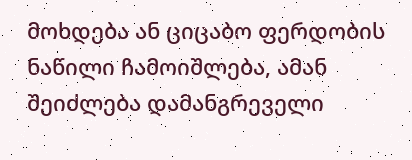მოხდება ან ციცაბო ფერდობის ნაწილი ჩამოიშლება, ამან შეიძლება დამანგრეველი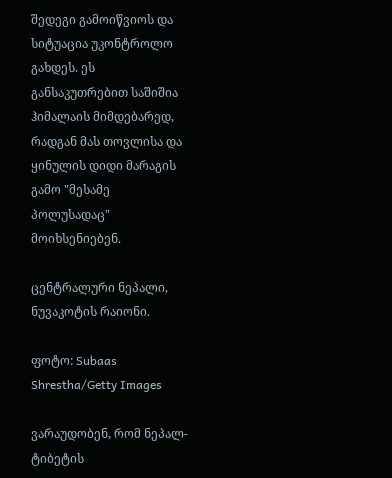შედეგი გამოიწვიოს და სიტუაცია უკონტროლო გახდეს. ეს განსაკუთრებით საშიშია ჰიმალაის მიმდებარედ, რადგან მას თოვლისა და ყინულის დიდი მარაგის გამო "მესამე პოლუსადაც" მოიხსენიებენ.

ცენტრალური ნეპალი, ნუვაკოტის რაიონი.

ფოტო: Subaas Shrestha/Getty Images

ვარაუდობენ, რომ ნეპალ-ტიბეტის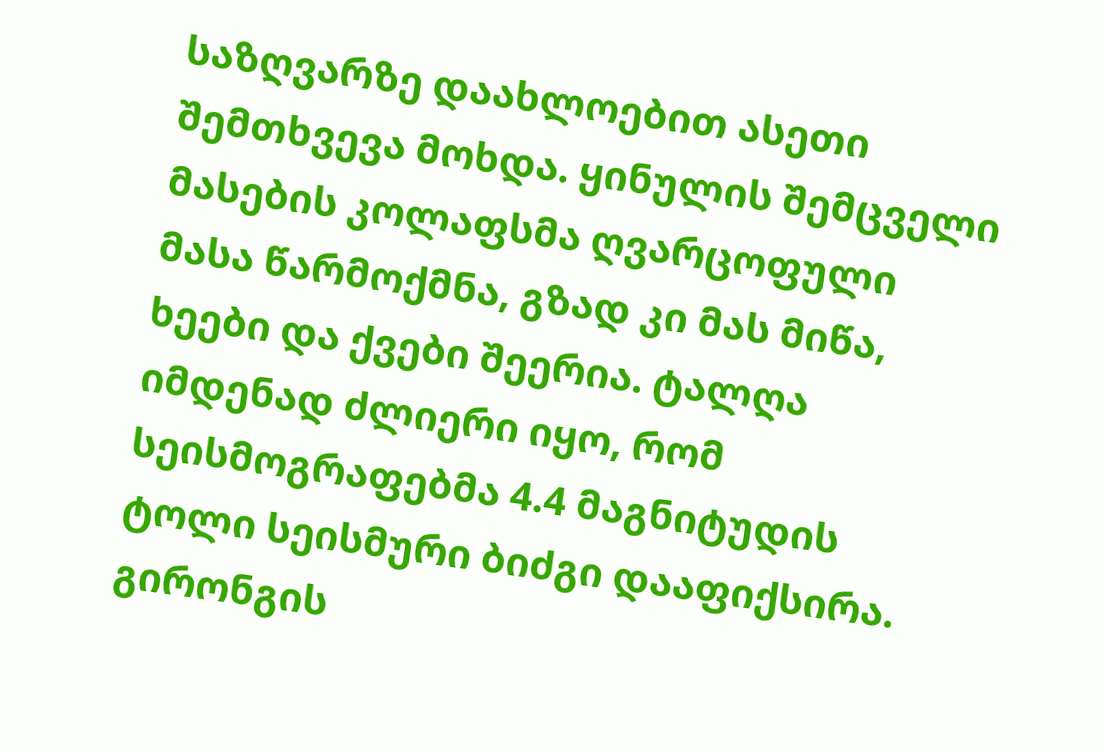საზღვარზე დაახლოებით ასეთი შემთხვევა მოხდა. ყინულის შემცველი მასების კოლაფსმა ღვარცოფული მასა წარმოქმნა, გზად კი მას მიწა, ხეები და ქვები შეერია. ტალღა იმდენად ძლიერი იყო, რომ სეისმოგრაფებმა 4.4 მაგნიტუდის ტოლი სეისმური ბიძგი დააფიქსირა. გირონგის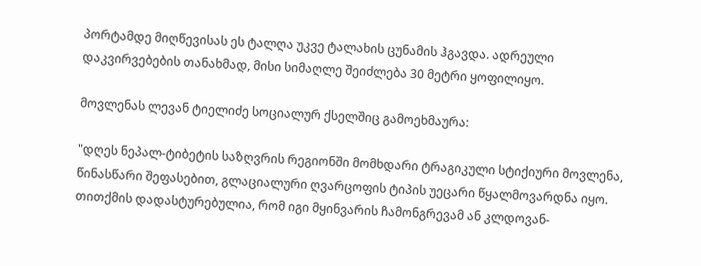პორტამდე მიღწევისას ეს ტალღა უკვე ტალახის ცუნამის ჰგავდა. ადრეული დაკვირვებების თანახმად, მისი სიმაღლე შეიძლება 30 მეტრი ყოფილიყო.

მოვლენას ლევან ტიელიძე სოციალურ ქსელშიც გამოეხმაურა:

"დღეს ნეპალ-ტიბეტის საზღვრის რეგიონში მომხდარი ტრაგიკული სტიქიური მოვლენა, წინასწარი შეფასებით, გლაციალური ღვარცოფის ტიპის უეცარი წყალმოვარდნა იყო. თითქმის დადასტურებულია, რომ იგი მყინვარის ჩამონგრევამ ან კლდოვან-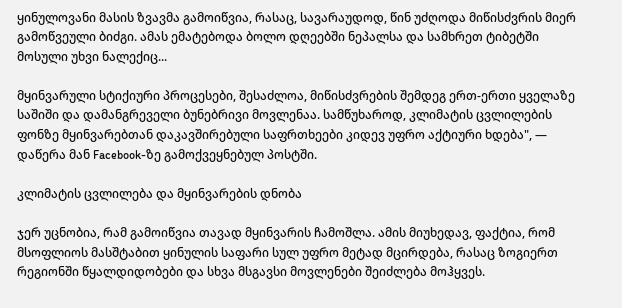ყინულოვანი მასის ზვავმა გამოიწვია, რასაც, სავარაუდოდ, წინ უძღოდა მიწისძვრის მიერ გამოწვეული ბიძგი. ამას ემატებოდა ბოლო დღეებში ნეპალსა და სამხრეთ ტიბეტში მოსული უხვი ნალექიც...

მყინვარული სტიქიური პროცესები, შესაძლოა, მიწისძვრების შემდეგ ერთ-ერთი ყველაზე საშიში და დამანგრეველი ბუნებრივი მოვლენაა. სამწუხაროდ, კლიმატის ცვლილების ფონზე მყინვარებთან დაკავშირებული საფრთხეები კიდევ უფრო აქტიური ხდება", — დაწერა მან Facebook-ზე გამოქვეყნებულ პოსტში.

კლიმატის ცვლილება და მყინვარების დნობა

ჯერ უცნობია, რამ გამოიწვია თავად მყინვარის ჩამოშლა. ამის მიუხედავ, ფაქტია, რომ მსოფლიოს მასშტაბით ყინულის საფარი სულ უფრო მეტად მცირდება, რასაც ზოგიერთ რეგიონში წყალდიდობები და სხვა მსგავსი მოვლენები შეიძლება მოჰყვეს.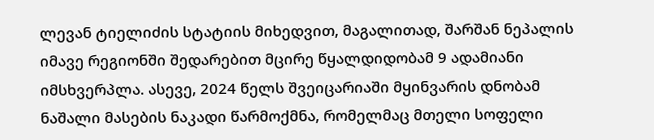ლევან ტიელიძის სტატიის მიხედვით, მაგალითად, შარშან ნეპალის იმავე რეგიონში შედარებით მცირე წყალდიდობამ 9 ადამიანი იმსხვერპლა. ასევე, 2024 წელს შვეიცარიაში მყინვარის დნობამ ნაშალი მასების ნაკადი წარმოქმნა, რომელმაც მთელი სოფელი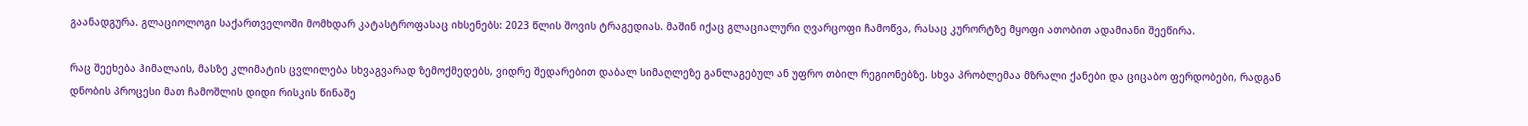გაანადგურა. გლაციოლოგი საქართველოში მომხდარ კატასტროფასაც იხსენებს: 2023 წლის შოვის ტრაგედიას. მაშინ იქაც გლაციალური ღვარცოფი ჩამოწვა, რასაც კურორტზე მყოფი ათობით ადამიანი შეეწირა.

რაც შეეხება ჰიმალაის, მასზე კლიმატის ცვლილება სხვაგვარად ზემოქმედებს, ვიდრე შედარებით დაბალ სიმაღლეზე განლაგებულ ან უფრო თბილ რეგიონებზე. სხვა პრობლემაა მზრალი ქანები და ციცაბო ფერდობები, რადგან დნობის პროცესი მათ ჩამოშლის დიდი რისკის წინაშე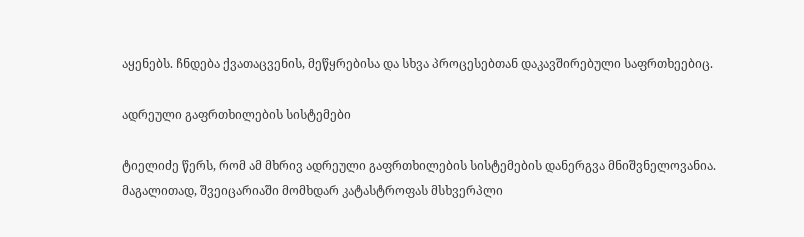აყენებს. ჩნდება ქვათაცვენის, მეწყრებისა და სხვა პროცესებთან დაკავშირებული საფრთხეებიც.

ადრეული გაფრთხილების სისტემები

ტიელიძე წერს, რომ ამ მხრივ ადრეული გაფრთხილების სისტემების დანერგვა მნიშვნელოვანია. მაგალითად, შვეიცარიაში მომხდარ კატასტროფას მსხვერპლი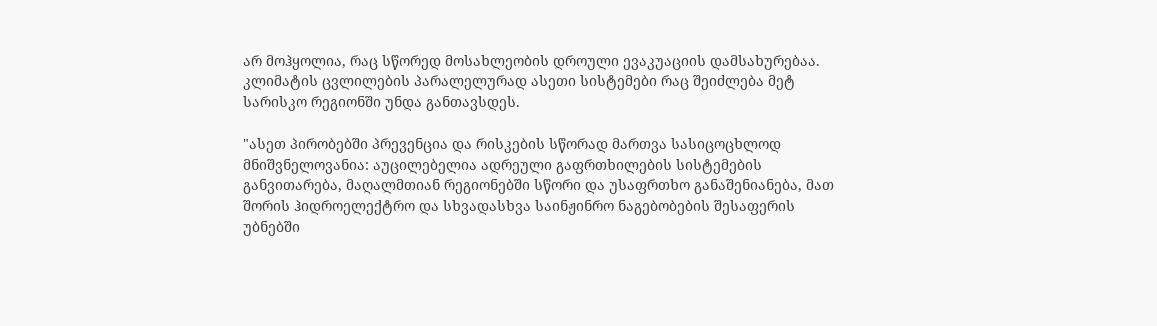არ მოჰყოლია, რაც სწორედ მოსახლეობის დროული ევაკუაციის დამსახურებაა. კლიმატის ცვლილების პარალელურად ასეთი სისტემები რაც შეიძლება მეტ სარისკო რეგიონში უნდა განთავსდეს.

"ასეთ პირობებში პრევენცია და რისკების სწორად მართვა სასიცოცხლოდ მნიშვნელოვანია: აუცილებელია ადრეული გაფრთხილების სისტემების განვითარება, მაღალმთიან რეგიონებში სწორი და უსაფრთხო განაშენიანება, მათ შორის ჰიდროელექტრო და სხვადასხვა საინჟინრო ნაგებობების შესაფერის უბნებში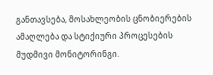განთავსება, მოსახლეობის ცნობიერების ამაღლება და სტიქიური პროცესების მუდმივი მონიტორინგი.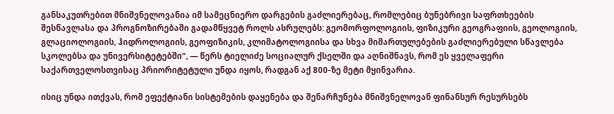განსაკუთრებით მნიშვნელოვანია იმ სამეცნიერო დარგების გაძლიერებაც, რომლებიც ბუნებრივი საფრთხეების შესწავლასა და პროგნოზირებაში გადამწყვეტ როლს ასრულებს: გეომორფოლოგიის, ფიზიკური გეოგრაფიის, გეოლოგიის, გლაციოლოგიის, ჰიდროლოგიის, გეოფიზიკის, კლიმატოლოგიისა და სხვა მიმართულებების გაძლიერებული სწავლება სკოლებსა და უნივერსიტეტებში", — წერს ტიელიძე სოციალურ ქსელში და აღნიშნავს, რომ ეს ყველაფერი საქართველოსთვისაც პრიორიტეტული უნდა იყოს, რადგან აქ 800-ზე მეტი მყინვარია.

ისიც უნდა ითქვას, რომ ეფექტიანი სისტემების დაყენება და შენარჩუნება მნიშვნელოვან ფინანსურ რესურსებს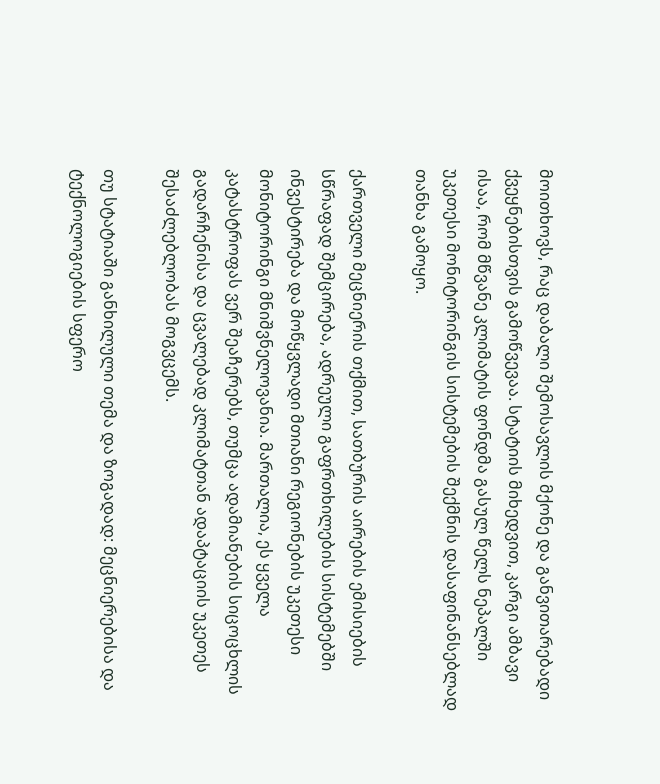მოითხოვს, რაც დაბალი შემოსავლის მქონე და განვითარებადი ქვეყნებისთვის გამოწვევაა. სტატიის მიხედვით, კარგი ამბავი ისაა, რომ მწვანე კლიმატის ფონდმა გასულ წელს ნეპალში უკეთესი მონიტორინგის სისტემების შექმნის დასაფინანსებლად თანხა გამოყო.

ქართველი მეცნიერის თქმით, სათბურის აირების ემისიების სწრაფად შემცირება, ადრეული გაფრთხილების სისტემებში ინვესტირება და მოწყვლადი მთიანი რეგიონების უკეთესი მონიტორინგი მნიშვნელოვანია. მართალია, ეს ყველა კატასტროფას ვერ შეაჩერებს, თუმცა ადამიანების სიცოცხლის გადარჩენისა და ცვალებად კლიმატთან ადაპტაციის უკეთეს შესაძლებლობას მოგვცემს.

თუ სტატიაში განხილული თემა და ზოგადად: მეცნიერებისა და ტექნოლოგიების სფერო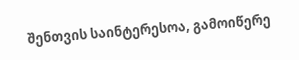შენთვის საინტერესოა, გამოიწერე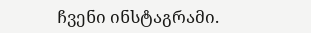ჩვენი ინსტაგრამი.